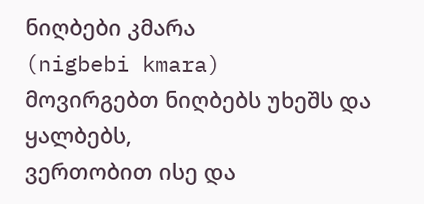ნიღბები კმარა
(nigbebi kmara)
მოვირგებთ ნიღბებს უხეშს და ყალბებს,
ვერთობით ისე და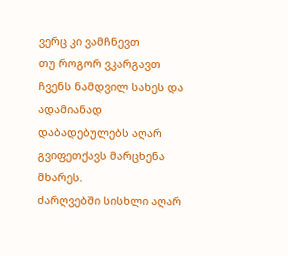ვერც კი ვამჩნევთ
თუ როგორ ვკარგავთ ჩვენს ნამდვილ სახეს და
ადამიანად დაბადებულებს აღარ გვიფეთქავს მარცხენა მხარეს.
ძარღვებში სისხლი აღარ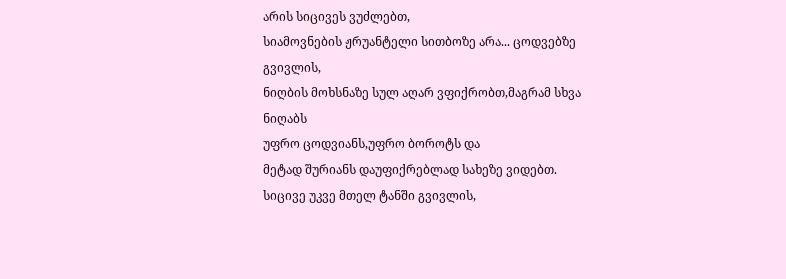არის სიცივეს ვუძლებთ,
სიამოვნების ჟრუანტელი სითბოზე არა... ცოდვებზე გვივლის,
ნიღბის მოხსნაზე სულ აღარ ვფიქრობთ,მაგრამ სხვა ნიღაბს
უფრო ცოდვიანს,უფრო ბოროტს და
მეტად შურიანს დაუფიქრებლად სახეზე ვიდებთ.
სიცივე უკვე მთელ ტანში გვივლის,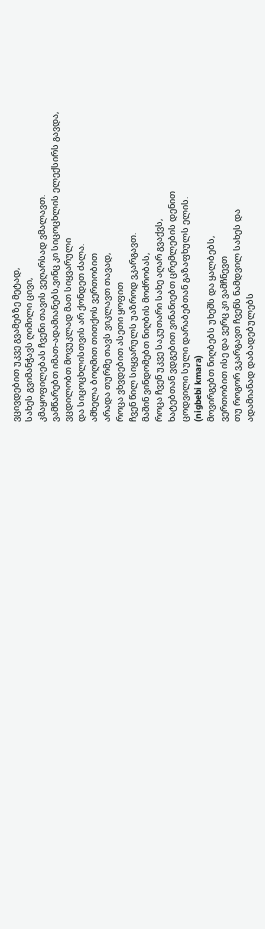ვცივდებით უკვე გვამებზე მეტად,
სახეს გვიმანჭავს ღიმილი ცივი,
კმაყოფილებას ჩვენი თავის ვეღარსად ვმალავთ.
ვამწარებთ იმათ-ადამიანებს,ვინც კი სიცოცხლის ელექსირს გავდა,
ვცდილობთ მოვუკლად მათ სიყვარული
და სიცოცხლისთვის არ ქონდეთ ძალა.
ამხელა ბოღმით თითქოს ვერთობით
არადა თურმე თავს ვიკლავთ თავად,
როცა ვხვდებით ასეთი ყოფით
ჩვენ წილ სიყვარულს უაზროდ ვკარგავთ.
მაშინ ვინდომებთ ნიღბის მოძრობას,
როცა ჩვენ უკვე საკუთარი სახე აღარ გვაქვს,
ხატებთან ვდგებით ვინანიებთ ცრემლების დენით
ცოდვილი სული დარაბებთან გაზაფხულს ელის.
(nigbebi kmara)
მოვირგებთ ნიღბებს უხეშს და ყალბებს,
ვერთობით ისე და ვერც კი ვამჩნევთ
თუ როგორ ვკარგავთ ჩვენს ნამდვილ სახეს და
ადამიანად დაბადებულებს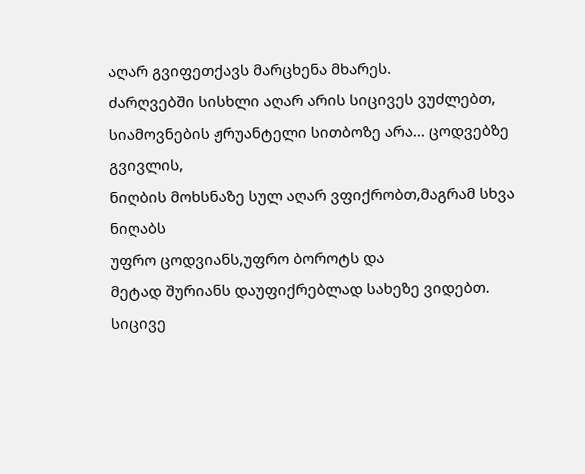აღარ გვიფეთქავს მარცხენა მხარეს.
ძარღვებში სისხლი აღარ არის სიცივეს ვუძლებთ,
სიამოვნების ჟრუანტელი სითბოზე არა... ცოდვებზე გვივლის,
ნიღბის მოხსნაზე სულ აღარ ვფიქრობთ,მაგრამ სხვა ნიღაბს
უფრო ცოდვიანს,უფრო ბოროტს და
მეტად შურიანს დაუფიქრებლად სახეზე ვიდებთ.
სიცივე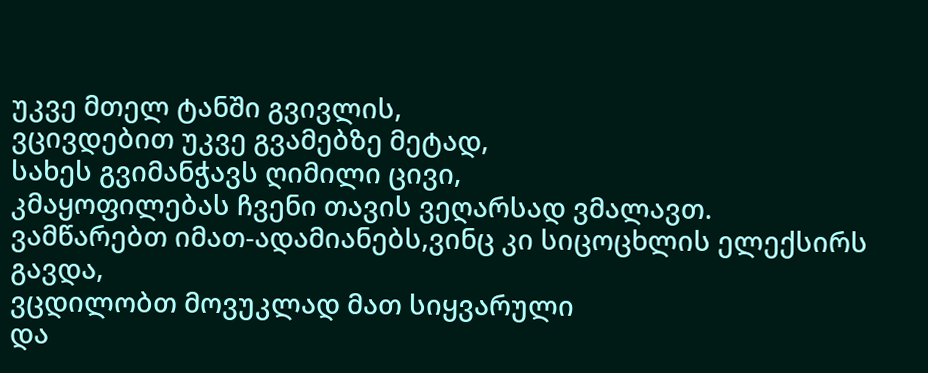უკვე მთელ ტანში გვივლის,
ვცივდებით უკვე გვამებზე მეტად,
სახეს გვიმანჭავს ღიმილი ცივი,
კმაყოფილებას ჩვენი თავის ვეღარსად ვმალავთ.
ვამწარებთ იმათ-ადამიანებს,ვინც კი სიცოცხლის ელექსირს გავდა,
ვცდილობთ მოვუკლად მათ სიყვარული
და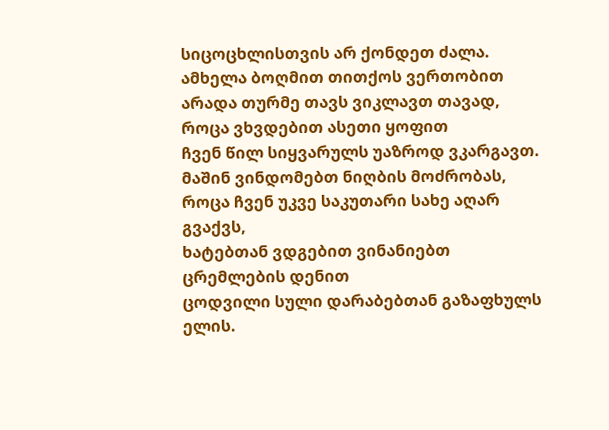სიცოცხლისთვის არ ქონდეთ ძალა.
ამხელა ბოღმით თითქოს ვერთობით
არადა თურმე თავს ვიკლავთ თავად,
როცა ვხვდებით ასეთი ყოფით
ჩვენ წილ სიყვარულს უაზროდ ვკარგავთ.
მაშინ ვინდომებთ ნიღბის მოძრობას,
როცა ჩვენ უკვე საკუთარი სახე აღარ გვაქვს,
ხატებთან ვდგებით ვინანიებთ ცრემლების დენით
ცოდვილი სული დარაბებთან გაზაფხულს ელის.